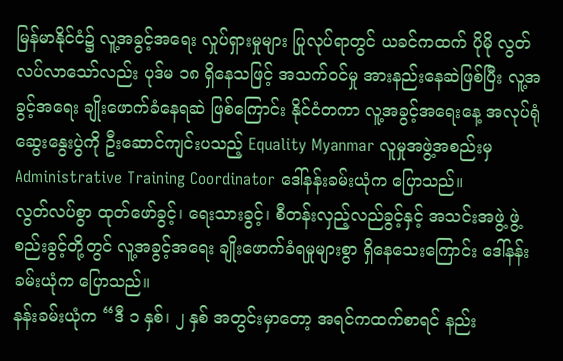မြန်မာနိုင်ငံ၌ လူ့အခွင့်အရေး လှုပ်ရှားမှုများ ပြုလုပ်ရာတွင် ယခင်ကထက် ပိုမို လွတ်လပ်လာသော်လည်း ပုဒ်မ ၁၈ ရှိနေသဖြင့် အသက်ဝင်မှု အားနည်းနေဆဲဖြစ်ပြီး လူ့အခွင့်အရေး ချိုးဖောက်ခံနေရဆဲ ဖြစ်ကြောင်း နိုင်ငံတကာ လူ့အခွင့်အရေးနေ့ အလုပ်ရုံ ဆွေးနွေးပွဲကို ဦးဆောင်ကျင်းပသည့် Equality Myanmar လူမှုအဖွဲ့အစည်းမှ Administrative Training Coordinator ဒေါ်နန်းခမ်းယုံက ပြောသည်။
လွတ်လပ်စွာ ထုတ်ဖော်ခွင့်၊ ရေးသားခွင့်၊ စီတန်းလှည့်လည်ခွင့်နှင့် အသင်းအဖွဲ့ ဖွဲ့စည်းခွင့်တို့တွင် လူ့အခွင့်အရေး ချိုးဖောက်ခံရမှုများစွာ ရှိနေသေးကြောင်း ဒေါ်နန်းခမ်းယုံက ပြောသည်။
နန်းခမ်းယုံက “ဒီ ၁ နှစ်၊ ၂ နှစ် အတွင်းမှာတော့ အရင်ကထက်စာရင် နည်း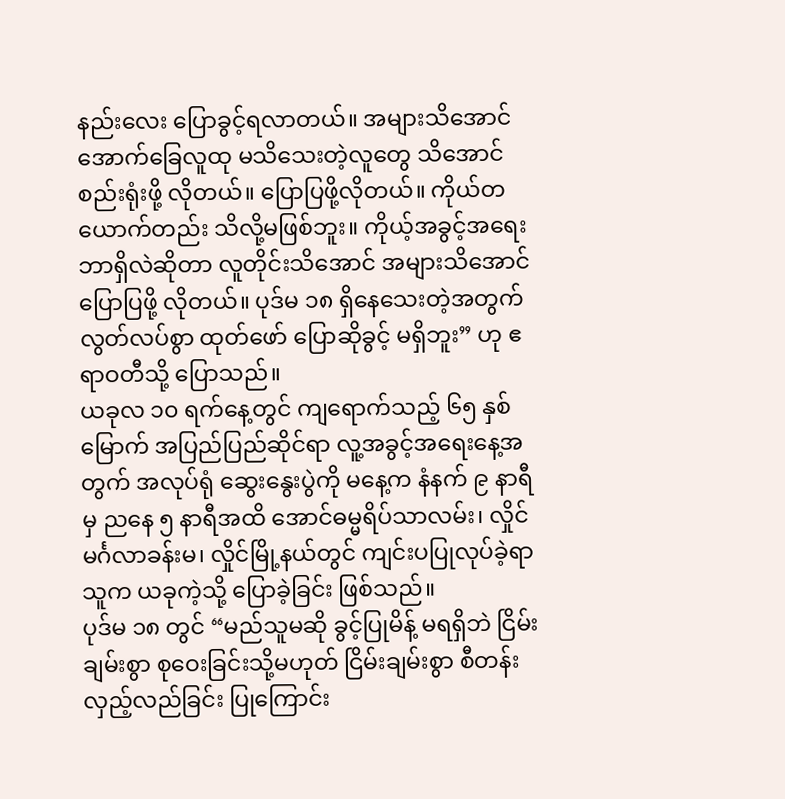နည်းလေး ပြောခွင့်ရလာတယ်။ အများသိအောင် အောက်ခြေလူထု မသိသေးတဲ့လူတွေ သိအောင် စည်းရုံးဖို့ လိုတယ်။ ပြောပြဖို့လိုတယ်။ ကိုယ်တယောက်တည်း သိလို့မဖြစ်ဘူး။ ကိုယ့်အခွင့်အရေး ဘာရှိလဲဆိုတာ လူတိုင်းသိအောင် အများသိအောင် ပြောပြဖို့ လိုတယ်။ ပုဒ်မ ၁၈ ရှိနေသေးတဲ့အတွက် လွတ်လပ်စွာ ထုတ်ဖော် ပြောဆိုခွင့် မရှိဘူး” ဟု ဧရာဝတီသို့ ပြောသည်။
ယခုလ ၁၀ ရက်နေ့တွင် ကျရောက်သည့် ၆၅ နှစ်မြောက် အပြည်ပြည်ဆိုင်ရာ လူ့အခွင့်အရေးနေ့အတွက် အလုပ်ရုံ ဆွေးနွေးပွဲကို မနေ့က နံနက် ၉ နာရီမှ ညနေ ၅ နာရီအထိ အောင်ဓမ္မရိပ်သာလမ်း၊ လှိုင်မင်္ဂလာခန်းမ၊ လှိုင်မြို့နယ်တွင် ကျင်းပပြုလုပ်ခဲ့ရာ သူက ယခုကဲ့သို့ ပြောခဲ့ခြင်း ဖြစ်သည်။
ပုဒ်မ ၁၈ တွင် “မည်သူမဆို ခွင့်ပြုမိန့် မရရှိဘဲ ငြိမ်းချမ်းစွာ စုဝေးခြင်းသို့မဟုတ် ငြိမ်းချမ်းစွာ စီတန်းလှည့်လည်ခြင်း ပြုကြောင်း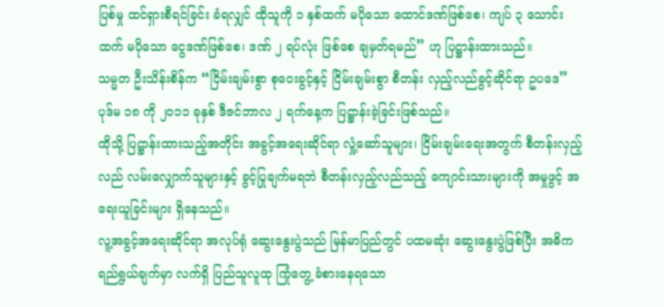ပြစ်မှု ထင်ရှားစီရင်ခြင်း ခံရလျှင် ထိုသူကို ၁ နှစ်ထက် မပိုသော ထောင်ဒဏ်ဖြစ်စေ၊ ကျပ် ၃ သောင်းထက် မပိုသော ငွေဒဏ်ဖြစ်စေ၊ ဒဏ် ၂ ရပ်လုံး ဖြစ်စေ ချမှတ်ရမည်” ဟု ပြဋ္ဌာန်းထားသည်။
သမ္မတ ဦးသိန်းစိန်က “ငြိမ်းချမ်းစွာ စုဝေးခွင့်နှင့် ငြိမ်းချမ်းစွာ စီတန်း လှည့်လည်ခွင့်ဆိုင်ရာ ဥပဒေ” ပုဒ်မ ၁၈ ကို ၂၀၁၁ ခုနှစ် ဒီဇင်ဘာလ ၂ ရက်နေ့က ပြဋ္ဌာန်းခဲ့ခြင်းဖြစ်သည်။
ထိုသို့ ပြဋ္ဌာန်းထားသည့်အတိုင်း အခွင့်အရေးဆိုင်ရာ လှုံ့ဆော်သူများ၊ ငြိမ်းချမ်းရေးအတွက် စီတန်းလှည့်လည် လမ်းလျှောက်သူများနှင့် ခွင့်ပြုချက်မရဘဲ စီတန်းလှည့်လည်သည့် ကျောင်းသားများကို အမှုဖွင့် အရေးယူခြင်းများ ရှိနေသည်။
လူ့အခွင့်အရေးဆိုင်ရာ အလုပ်ရုံ ဆွေးနွေးပွဲသည် မြန်မာပြည်တွင် ပထမဆုံး ဆွေးနွေးပွဲဖြစ်ပြီး အဓိက ရည်ရွယ်ချက်မှာ လက်ရှိ ပြည်သူလူထု ကြုံတွေ့ ခံစားနေရသော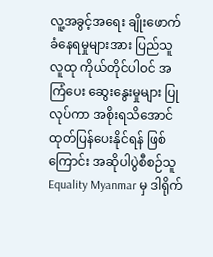လူ့အခွင့်အရေး ချိုးဖောက် ခံနေရမှုများအား ပြည်သူလူထု ကိုယ်တိုင်ပါဝင် အကြံပေး ဆွေးနွေးမှုများ ပြုလုပ်ကာ အစိုးရသိအောင် ထုတ်ပြန်ပေးနိုင်ရန် ဖြစ်ကြောင်း အဆိုပါပွဲစီစဉ်သူ Equality Myanmar မှ ဒါရိုက်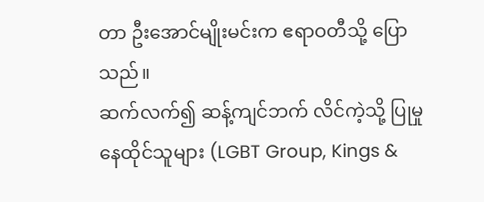တာ ဦးအောင်မျိုးမင်းက ဧရာဝတီသို့ ပြောသည်။
ဆက်လက်၍ ဆန့်ကျင်ဘက် လိင်ကဲ့သို့ ပြုမှုနေထိုင်သူများ (LGBT Group, Kings &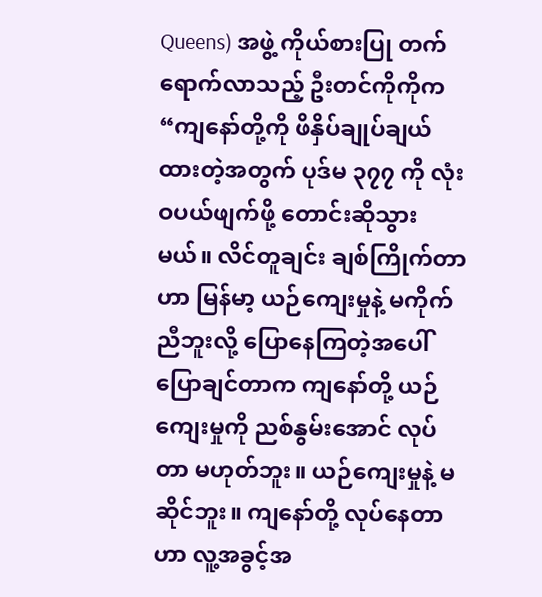Queens) အဖွဲ့ ကိုယ်စားပြု တက်ရောက်လာသည့် ဦးတင်ကိုကိုက “ကျနော်တို့ကို ဖိနှိပ်ချုပ်ချယ်ထားတဲ့အတွက် ပုဒ်မ ၃၇၇ ကို လုံးဝပယ်ဖျက်ဖို့ တောင်းဆိုသွားမယ်။ လိင်တူချင်း ချစ်ကြိုက်တာဟာ မြန်မာ့ ယဉ်ကျေးမှုနဲ့ မကိုက်ညီဘူးလို့ ပြောနေကြတဲ့အပေါ် ပြောချင်တာက ကျနော်တို့ ယဉ်ကျေးမှုကို ညစ်နွမ်းအောင် လုပ်တာ မဟုတ်ဘူး။ ယဉ်ကျေးမှုနဲ့ မဆိုင်ဘူး။ ကျနော်တို့ လုပ်နေတာဟာ လူ့အခွင့်အ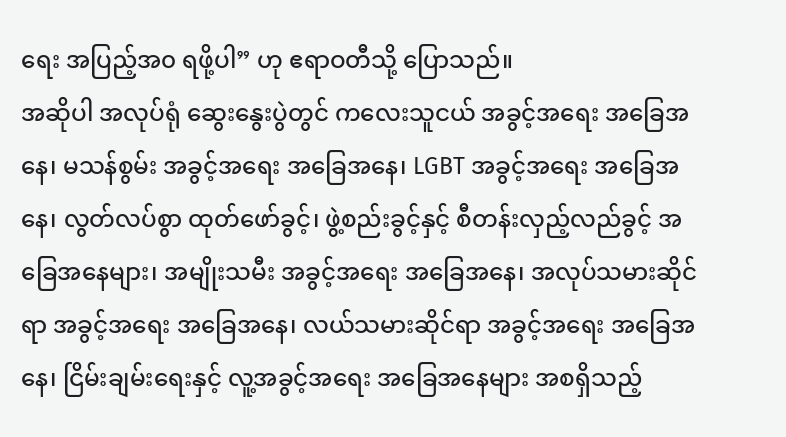ရေး အပြည့်အ၀ ရဖို့ပါ” ဟု ဧရာဝတီသို့ ပြောသည်။
အဆိုပါ အလုပ်ရုံ ဆွေးနွေးပွဲတွင် ကလေးသူငယ် အခွင့်အရေး အခြေအနေ၊ မသန်စွမ်း အခွင့်အရေး အခြေအနေ၊ LGBT အခွင့်အရေး အခြေအနေ၊ လွတ်လပ်စွာ ထုတ်ဖော်ခွင့်၊ ဖွဲ့စည်းခွင့်နှင့် စီတန်းလှည့်လည်ခွင့် အခြေအနေများ၊ အမျိုးသမီး အခွင့်အရေး အခြေအနေ၊ အလုပ်သမားဆိုင်ရာ အခွင့်အရေး အခြေအနေ၊ လယ်သမားဆိုင်ရာ အခွင့်အရေး အခြေအနေ၊ ငြိမ်းချမ်းရေးနှင့် လူ့အခွင့်အရေး အခြေအနေများ အစရှိသည့်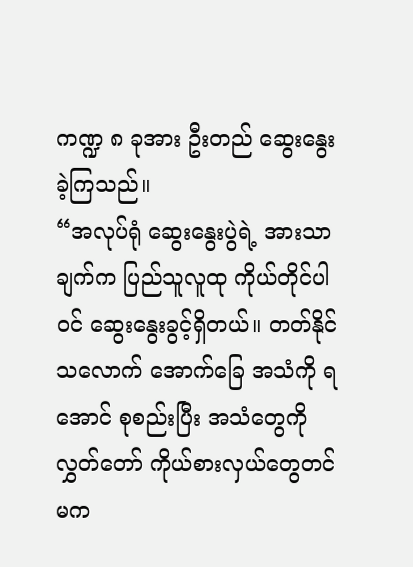ကဏ္ဍ ၈ ခုအား ဦးတည် ဆွေးနွေးခဲ့ကြသည်။
“အလုပ်ရုံ ဆွေးနွေးပွဲရဲ့ အားသာချက်က ပြည်သူလူထု ကိုယ်တိုင်ပါဝင် ဆွေးနွေးခွင့်ရှိတယ်။ တတ်နိုင်သလောက် အောက်ခြေ အသံကို ရအောင် စုစည်းပြီး အသံတွေကို လွှတ်တော် ကိုယ်စားလှယ်တွေတင် မက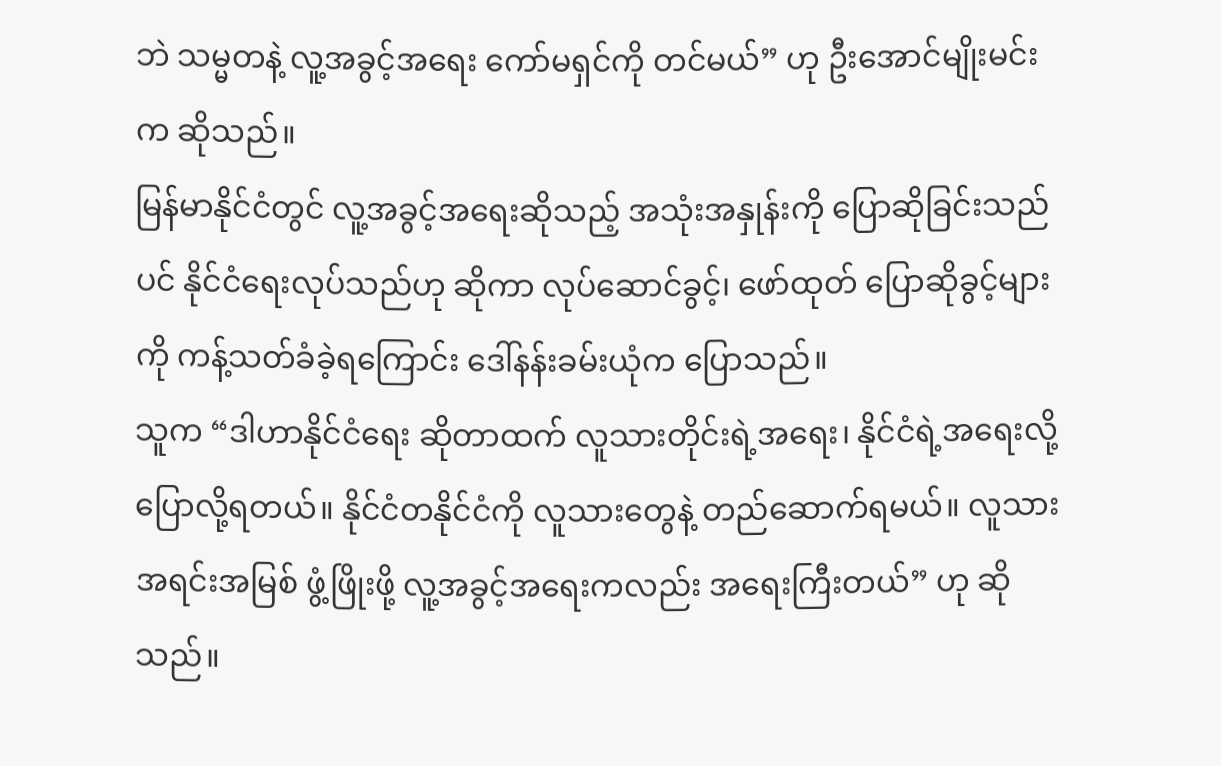ဘဲ သမ္မတနဲ့ လူ့အခွင့်အရေး ကော်မရှင်ကို တင်မယ်” ဟု ဦးအောင်မျိုးမင်းက ဆိုသည်။
မြန်မာနိုင်ငံတွင် လူ့အခွင့်အရေးဆိုသည့် အသုံးအနှုန်းကို ပြောဆိုခြင်းသည်ပင် နိုင်ငံရေးလုပ်သည်ဟု ဆိုကာ လုပ်ဆောင်ခွင့်၊ ဖော်ထုတ် ပြောဆိုခွင့်များကို ကန့်သတ်ခံခဲ့ရကြောင်း ဒေါ်နန်းခမ်းယုံက ပြောသည်။
သူက “ဒါဟာနိုင်ငံရေး ဆိုတာထက် လူသားတိုင်းရဲ့အရေး၊ နိုင်ငံရဲ့အရေးလို့ ပြောလို့ရတယ်။ နိုင်ငံတနိုင်ငံကို လူသားတွေနဲ့ တည်ဆောက်ရမယ်။ လူသားအရင်းအမြစ် ဖွံ့ဖြိုးဖို့ လူ့အခွင့်အရေးကလည်း အရေးကြီးတယ်” ဟု ဆိုသည်။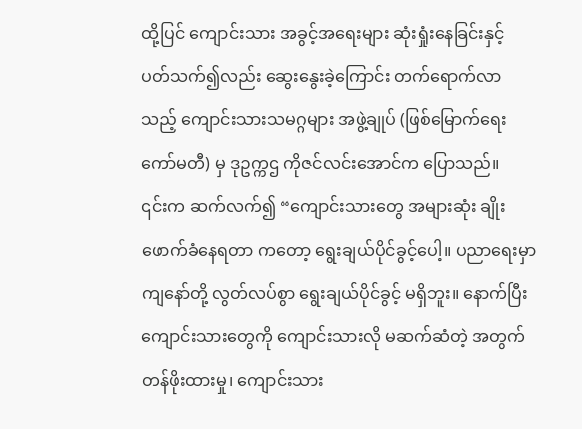ထို့ပြင် ကျောင်းသား အခွင့်အရေးများ ဆုံးရှုံးနေခြင်းနှင့် ပတ်သက်၍လည်း ဆွေးနွေးခဲ့ကြောင်း တက်ရောက်လာသည့် ကျောင်းသားသမဂ္ဂများ အဖွဲ့ချုပ် (ဖြစ်မြောက်ရေးကော်မတီ) မှ ဒုဥက္ကဌ ကိုဇင်လင်းအောင်က ပြောသည်။
၎င်းက ဆက်လက်၍ “ကျောင်းသားတွေ အများဆုံး ချိုးဖောက်ခံနေရတာ ကတော့ ရွေးချယ်ပိုင်ခွင့်ပေါ့။ ပညာရေးမှာ ကျနော်တို့ လွတ်လပ်စွာ ရွေးချယ်ပိုင်ခွင့် မရှိဘူး။ နောက်ပြီး ကျောင်းသားတွေကို ကျောင်းသားလို မဆက်ဆံတဲ့ အတွက် တန်ဖိုးထားမှု၊ ကျောင်းသား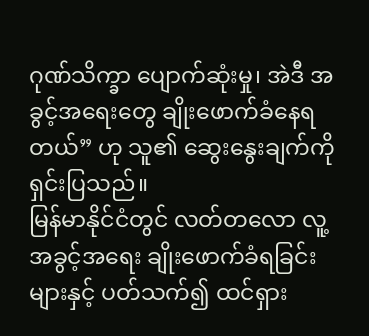ဂုဏ်သိက္ခာ ပျောက်ဆုံးမှု၊ အဲဒီ အခွင့်အရေးတွေ ချိုးဖောက်ခံနေရတယ်” ဟု သူ၏ ဆွေးနွေးချက်ကို ရှင်းပြသည်။
မြန်မာနိုင်ငံတွင် လတ်တလော လူ့အခွင့်အရေး ချိုးဖောက်ခံရခြင်းများနှင့် ပတ်သက်၍ ထင်ရှား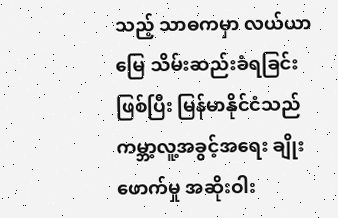သည့် သာဓကမှာ လယ်ယာမြေ သိမ်းဆည်းခံရခြင်း ဖြစ်ပြီး မြန်မာနိုင်ငံသည် ကမ္ဘာ့လူ့အခွင့်အရေး ချိုးဖောက်မှု အဆိုးဝါး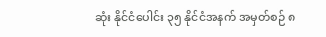ဆုံး နိုင်ငံပေါင်း ၃၅ နိုင်ငံအနက် အမှတ်စဉ် ၈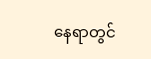နေရာတွင်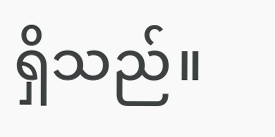ရှိသည်။